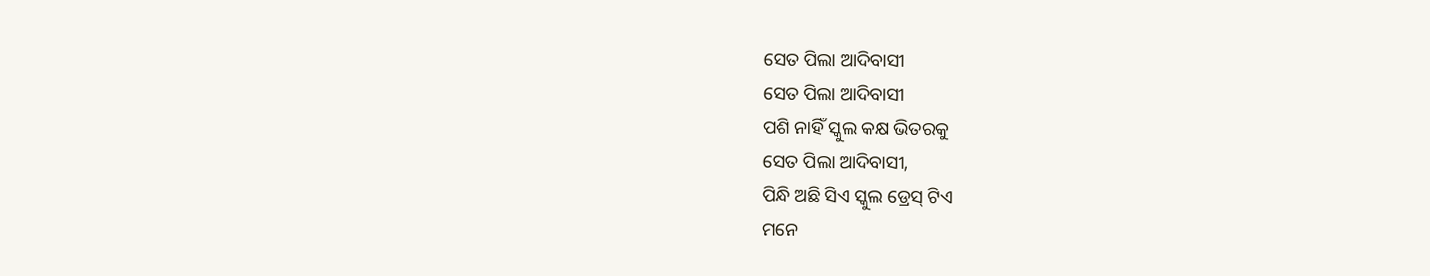ସେତ ପିଲା ଆଦିବାସୀ
ସେତ ପିଲା ଆଦିବାସୀ
ପଶି ନାହିଁ ସ୍କୁଲ କକ୍ଷ ଭିତରକୁ
ସେତ ପିଲା ଆଦିବାସୀ,
ପିନ୍ଧି ଅଛି ସିଏ ସ୍କୁଲ ଡ୍ରେସ୍ ଟିଏ
ମନେ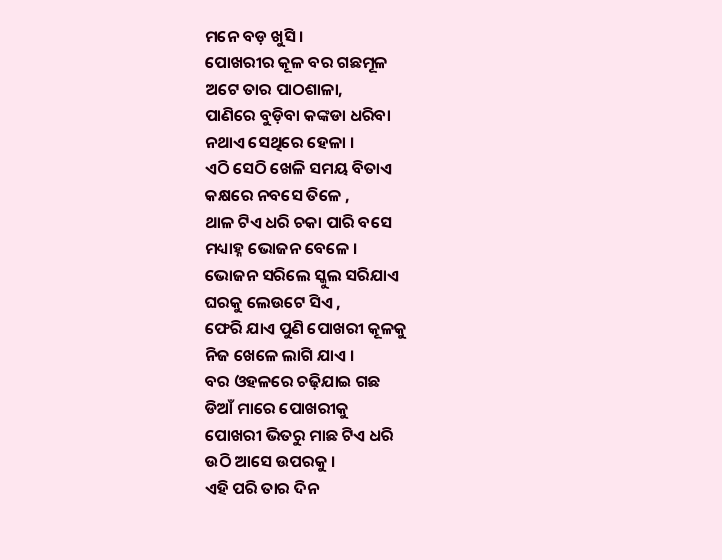ମନେ ବଡ଼ ଖୁସି ।
ପୋଖରୀର କୂଳ ବର ଗଛମୂଳ
ଅଟେ ତାର ପାଠଶାଳା,
ପାଣିରେ ବୁଡ଼ିବା କଙ୍କଡା ଧରିବା
ନଥାଏ ସେଥିରେ ହେଳା ।
ଏଠି ସେଠି ଖେଳି ସମୟ ବିତାଏ
କକ୍ଷରେ ନବସେ ତିଳେ ,
ଥାଳ ଟିଏ ଧରି ଚକା ପାରି ବସେ
ମଧ୍ୟାହ୍ନ ଭୋଜନ ବେଳେ ।
ଭୋଜନ ସରିଲେ ସ୍କୁଲ ସରିଯାଏ
ଘରକୁ ଲେଉଟେ ସିଏ ,
ଫେରି ଯାଏ ପୁଣି ପୋଖରୀ କୂଳକୁ
ନିଜ ଖେଳେ ଲାଗି ଯାଏ ।
ବର ଓହଳରେ ଚଢ଼ିଯାଇ ଗଛ
ଡିଆଁ ମାରେ ପୋଖରୀକୁ
ପୋଖରୀ ଭିତରୁ ମାଛ ଟିଏ ଧରି
ଉଠି ଆସେ ଉପରକୁ ।
ଏହି ପରି ତାର ଦିନ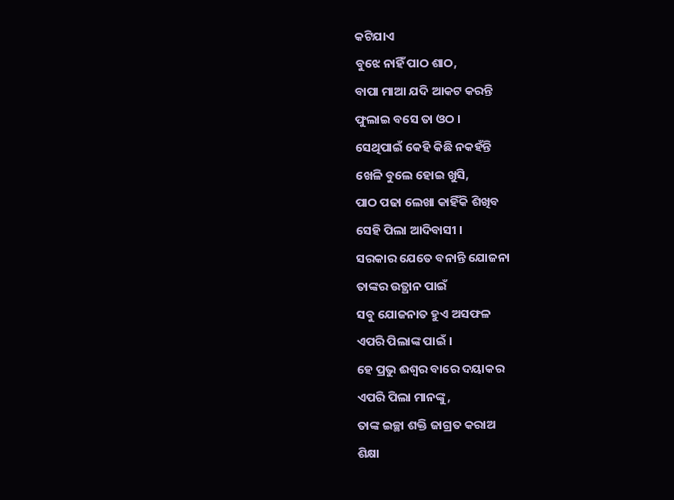କଟିଯାଏ
ବୁଝେ ନାହିଁ ପାଠ ଶାଠ,
ବାପା ମାଆ ଯଦି ଆକଟ କରନ୍ତି
ଫୁଲାଇ ବସେ ତା ଓଠ ।
ସେଥିପାଇଁ କେହି କିଛି ନକହଁନ୍ତି
ଖେଳି ବୁଲେ ହୋଇ ଖୁସି,
ପାଠ ପଢା ଲେଖା କାହିଁକି ଶିଖିବ
ସେହି ପିଲା ଆଦିବାସୀ ।
ସରକାର ଯେତେ ବନାନ୍ତି ଯୋଜନା
ତାଙ୍କର ଉତ୍ଥାନ ପାଇଁ
ସବୁ ଯୋଜନାତ ହୁଏ ଅସଫଳ
ଏପରି ପିଲାଙ୍କ ପାଇଁ ।
ହେ ପ୍ରଭୁ ଈଶ୍ୱର ବାରେ ଦୟାକର
ଏପରି ପିଲା ମାନଙ୍କୁ,
ତାଙ୍କ ଇଚ୍ଛା ଶକ୍ତି ଜାଗ୍ରତ କରାଅ
ଶିକ୍ଷା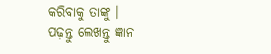କରିବାକୁ ତାଙ୍କୁ ।
ପଢ଼ନ୍ତୁ ଲେଖନ୍ତୁ ଜ୍ଞାନ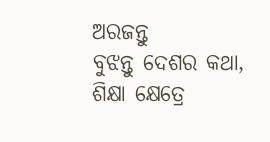ଅରଜନ୍ତୁ
ବୁଝନ୍ତୁ ଦେଶର କଥା,
ଶିକ୍ଷା କ୍ଷେତ୍ରେ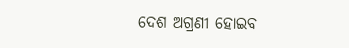ଦେଶ ଅଗ୍ରଣୀ ହୋଇବ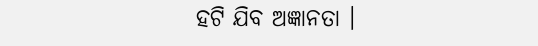ହଟି ଯିବ ଅଜ୍ଞାନତା ।